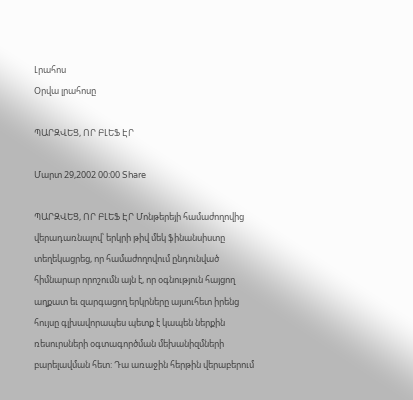Լրահոս
Օրվա լրահոսը

ՊԱՐԶՎԵՑ, ՈՐ ԲԼԵՖ ԷՐ

Մարտ 29,2002 00:00 Share

ՊԱՐԶՎԵՑ, ՈՐ ԲԼԵՖ ԷՐ Մոնթերեյի համաժողովից վերադառնալով՝ երկրի թիվ մեկ ֆինանսիստը տեղեկացրեց, որ համաժողովում ընդունված հիմնարար որոշումն այն է, որ օգնություն հայցող աղքատ եւ զարգացող երկրները այսուհետ իրենց հույսը գլխավորապես պետք է կապեն ներքին ռեսուրսների օգտագործման մեխանիզմների բարելավման հետ: Դա առաջին հերթին վերաբերում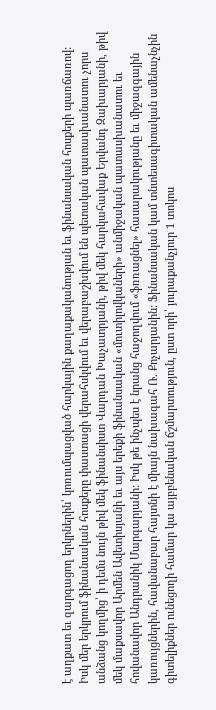է աղքատ եւ զարգացող երկրներին՝ կոռումպացված հարկային քաղաքականության եւ ֆինանսական հոսքերի պառճառով: Իսկ մեր երկրում ֆինանսական հոսքերը փաստացի վերահսկվում եւ վերաբաշխվում են պետական պատասխանատու չորս անձանց կողմից՝ ի դեմս նույն թիվ մեկ ֆինանսիստ Վարդան Խաչատրյանի, թիվ մեկ հարկահավաք Երվանդ Զախարյանի, թիվ մեկ մաքսավոր Արմեն Ավետիսյանի եւ այս երեքի ֆինանսական «մուտիլովկաների» անմիջական պատասխանատու եւ հովանավոր Անդրանիկ Մարգարյանի: Իսկ թե ինչպես է նրանց հաջողվում «ֆռռացնել» հասարակությանը եւ միջազգային կառույցներին, հավանաբար հայտնի է միայն նախագահ Ռ. Քոչարյանին: Ֆինանսական կամ տնտեսագիտական ամենաչնչին գիտելիքներ ունեցողի համար կա այբբենական ճշմարտություն, ըստ որի՝ յուրաքանչյուր 1 տոկոս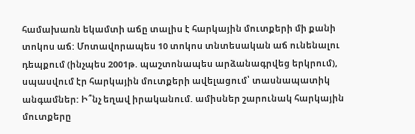համախառն եկամտի աճը տալիս է հարկային մուտքերի մի քանի տոկոս աճ: Մոտավորապես 10 տոկոս տնտեսական աճ ունենալու դեպքում (ինչպես 2001թ. պաշտոնապես արձանագրվեց երկրում), սպասվում էր հարկային մուտքերի ավելացում՝ տասնապատիկ անգամներ: Ի՞նչ եղավ իրականում. ամիսներ շարունակ հարկային մուտքերը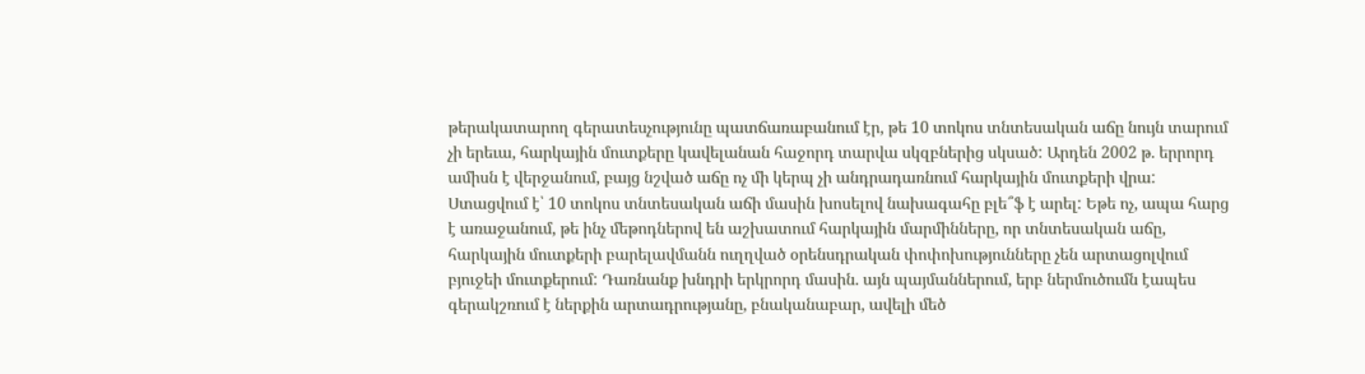թերակատարող գերատեսչությունը պատճառաբանում էր, թե 10 տոկոս տնտեսական աճը նույն տարում չի երեւա, հարկային մուտքերը կավելանան հաջորդ տարվա սկզբներից սկսած: Արդեն 2002 թ. երրորդ ամիսն է վերջանում, բայց նշված աճը ոչ մի կերպ չի անդրադառնում հարկային մուտքերի վրա: Ստացվում է՝ 10 տոկոս տնտեսական աճի մասին խոսելով նախագահը բլե՞ֆ է արել: Եթե ոչ, ապա հարց է առաջանում, թե ինչ մեթոդներով են աշխատում հարկային մարմինները, որ տնտեսական աճը, հարկային մուտքերի բարելավմանն ուղղված օրենսդրական փոփոխությունները չեն արտացոլվում բյուջեի մուտքերում: Դառնանք խնդրի երկրորդ մասին. այն պայմաններում, երբ ներմուծումն էապես գերակշռում է ներքին արտադրությանը, բնականաբար, ավելի մեծ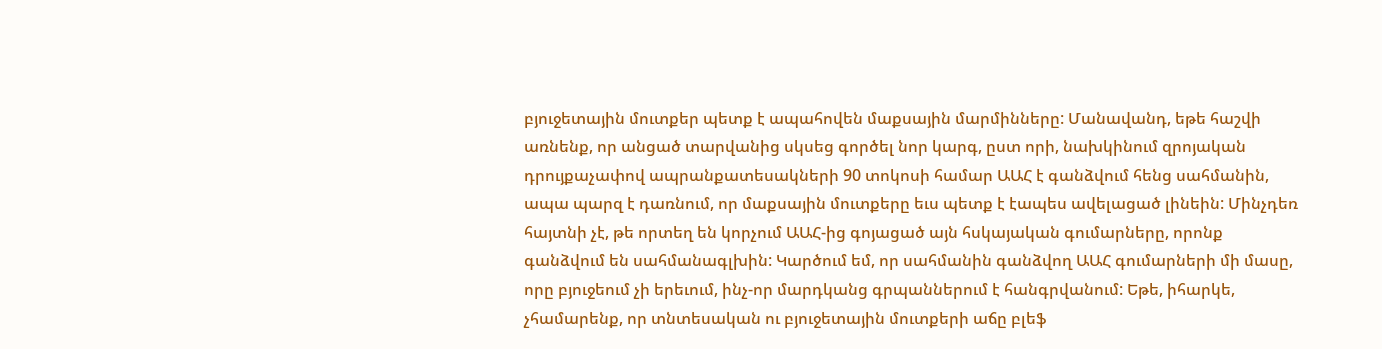բյուջետային մուտքեր պետք է ապահովեն մաքսային մարմինները: Մանավանդ, եթե հաշվի առնենք, որ անցած տարվանից սկսեց գործել նոր կարգ, ըստ որի, նախկինում զրոյական դրույքաչափով ապրանքատեսակների 90 տոկոսի համար ԱԱՀ է գանձվում հենց սահմանին, ապա պարզ է դառնում, որ մաքսային մուտքերը եւս պետք է էապես ավելացած լինեին: Մինչդեռ հայտնի չէ, թե որտեղ են կորչում ԱԱՀ-ից գոյացած այն հսկայական գումարները, որոնք գանձվում են սահմանագլխին: Կարծում եմ, որ սահմանին գանձվող ԱԱՀ գումարների մի մասը, որը բյուջեում չի երեւում, ինչ-որ մարդկանց գրպաններում է հանգրվանում: Եթե, իհարկե, չհամարենք, որ տնտեսական ու բյուջետային մուտքերի աճը բլեֆ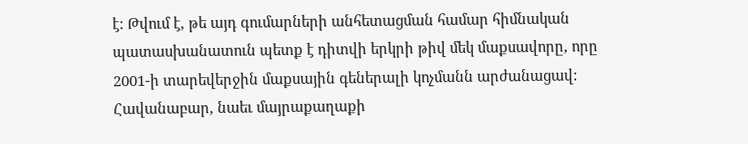է: Թվում է, թե այդ գումարների անհետացման համար հիմնական պատասխանատուն պետք է դիտվի երկրի թիվ մեկ մաքսավորը, որը 2001-ի տարեվերջին մաքսային գեներալի կոչմանն արժանացավ: Հավանաբար, նաեւ մայրաքաղաքի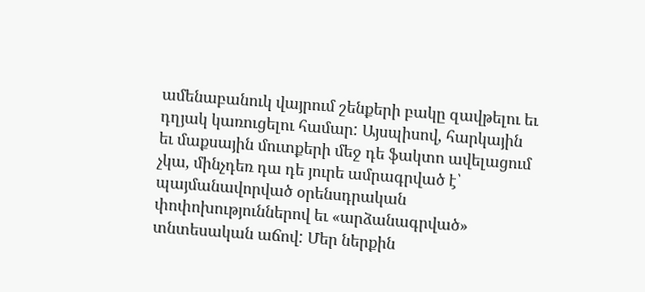ամենաբանուկ վայրում շենքերի բակը զավթելու եւ դղյակ կառուցելու համար: Այսպիսով, հարկային եւ մաքսային մուտքերի մեջ դե ֆակտո ավելացում չկա, մինչդեռ դա դե յուրե ամրագրված է՝ պայմանավորված օրենսդրական փոփոխություններով եւ «արձանագրված» տնտեսական աճով: Մեր ներքին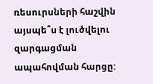ռեսուրսների հաշվին այսպե՞ս է լուծվելու զարգացման ապահովման հարցը: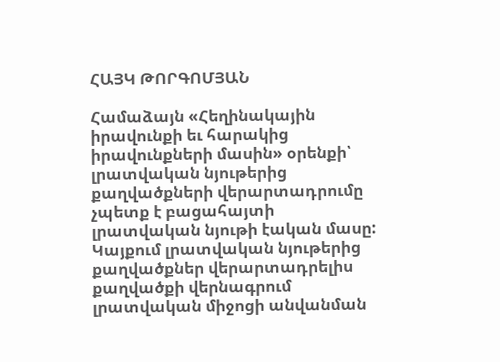ՀԱՅԿ ԹՈՐԳՈՄՅԱՆ

Համաձայն «Հեղինակային իրավունքի եւ հարակից իրավունքների մասին» օրենքի՝ լրատվական նյութերից քաղվածքների վերարտադրումը չպետք է բացահայտի լրատվական նյութի էական մասը: Կայքում լրատվական նյութերից քաղվածքներ վերարտադրելիս քաղվածքի վերնագրում լրատվական միջոցի անվանման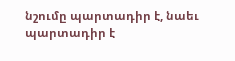նշումը պարտադիր է, նաեւ պարտադիր է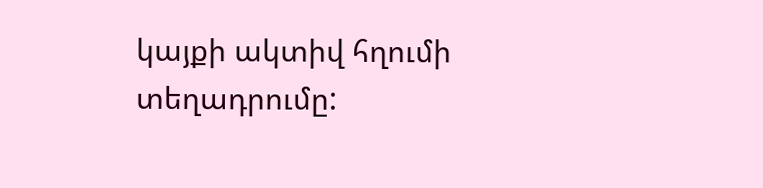կայքի ակտիվ հղումի տեղադրումը: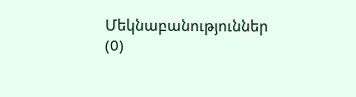Մեկնաբանություններ (0)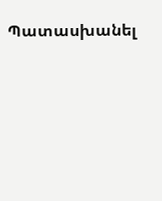Պատասխանել